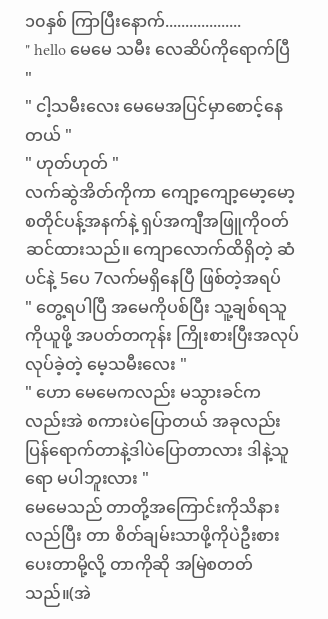၁၀နှစ် ကြာပြီးနောက်...................
" hello မေမေ သမီး လေဆိပ်ကိုရောက်ပြီ "
" ငါ့သမီးလေး မေမေအပြင်မှာစောင့်နေတယ် "
" ဟုတ်ဟုတ် "
လက်ဆွဲအိတ်ကိုကာ ကျော့ကျော့မော့မော့ စတိုင်ပန့်အနက်နဲ့ ရှပ်အကျီအဖြူကိုဝတ်ဆင်ထားသည်။ ကျောလောက်ထိရှိတဲ့ ဆံပင်နဲ့ 5ပေ 7လက်မရှိနေပြီ ဖြစ်တဲ့အရပ်
" တွေ့ရပါပြီ အမေကိုပစ်ပြီး သူ့ချစ်ရသူကိုယူဖို့ အပတ်တကုန်း ကြိုးစားပြီးအလုပ်လုပ်ခဲ့တဲ့ မေ့သမီးလေး "
" ဟော မေမေကလည်း မသွားခင်ကလည်းအဲ စကားပဲပြောတယ် အခုလည်း ပြန်ရောက်တာနဲ့ဒါပဲပြောတာလား ဒါနဲ့သူရော မပါဘူးလား "
မေမေသည် တာတို့အကြောင်းကိုသိနားလည်ပြီး တာ စိတ်ချမ်းသာဖို့ကိုပဲဦးစားပေးတာမို့လို့ တာကိုဆို အမြဲစတတ်သည်။(အဲ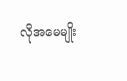လိုအမေမျိုး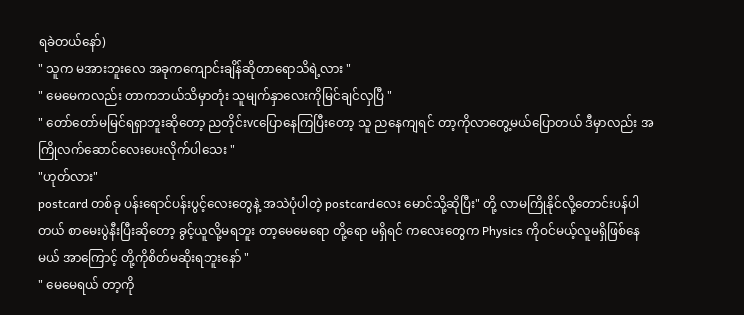ရခဲတယ်နော်)
" သူက မအားဘူးလေ အခုကကျောင်းချိန်ဆိုတာရောသိရဲ့လား "
" မေမေကလည်း တာကဘယ်သိမှာတုံး သူမျက်နှာလေးကိုမြင်ချင်လှပြီ "
" တော်တော်မမြင်ရရှာဘူးဆိုတော့ ညတိုင်းvcပြောနေကြပြီးတော့ သူ ညနေကျရင် တာ့ကိုလာတွေ့မယ်ပြောတယ် ဒီမှာလည်း အကြိုလက်ဆောင်လေးပေးလိုက်ပါသေး "
"ဟုတ်လား"
postcard တစ်ခု ပန်းရောင်ပန်းပွင့်လေးတွေနဲ့ အသဲပုံပါတဲ့ postcardလေး မောင်သို့ဆိုပြီး" တို့ လာမကြိုနိုင်လို့တောင်းပန်ပါတယ် စာမေးပွဲနီးပြီးဆိုတော့ ခွင့်ယူလို့မရဘူး တာ့မေမေရော တို့ရော မရှိရင် ကလေးတွေက Physics ကိုဝင်မယ့်လူမရှိဖြစ်နေမယ် အာကြောင့် တို့ကိုစိတ်မဆိုးရဘူးနော် "
" မေမေရယ် တာ့ကို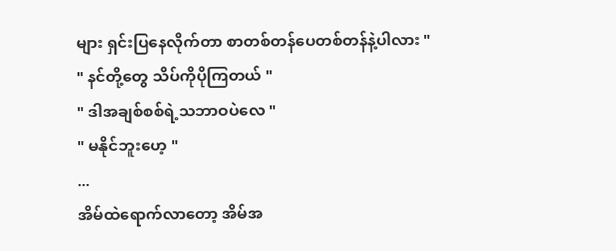များ ရှင်းပြနေလိုက်တာ စာတစ်တန်ပေတစ်တန်နဲ့ပါလား "
" နင်တို့တွေ သိပ်ကိုပိုကြတယ် "
" ဒါအချစ်စစ်ရဲ့သဘာဝပဲလေ "
" မနိုင်ဘူးဟေ့ "
...
အိမ်ထဲရောက်လာတော့ အိမ်အ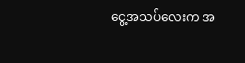ငွေ့အသပ်လေးက အ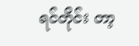ရင်တိုင်း တာ့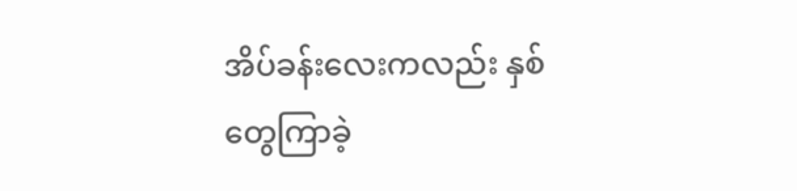အိပ်ခန်းလေးကလည်း နှစ်တွေကြာခဲ့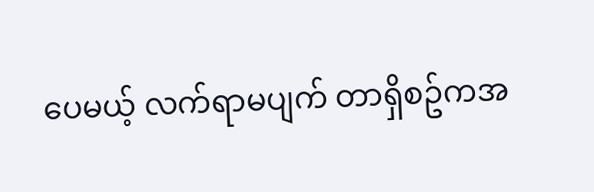ပေမယ့် လက်ရာမပျက် တာရှိစဥ်ကအ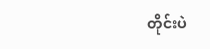တိုင်းပဲ